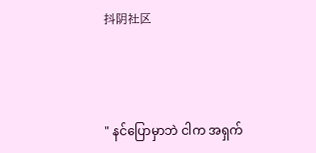抖阴社区



" နင်ပြောမှာဘဲ ငါက အရှက်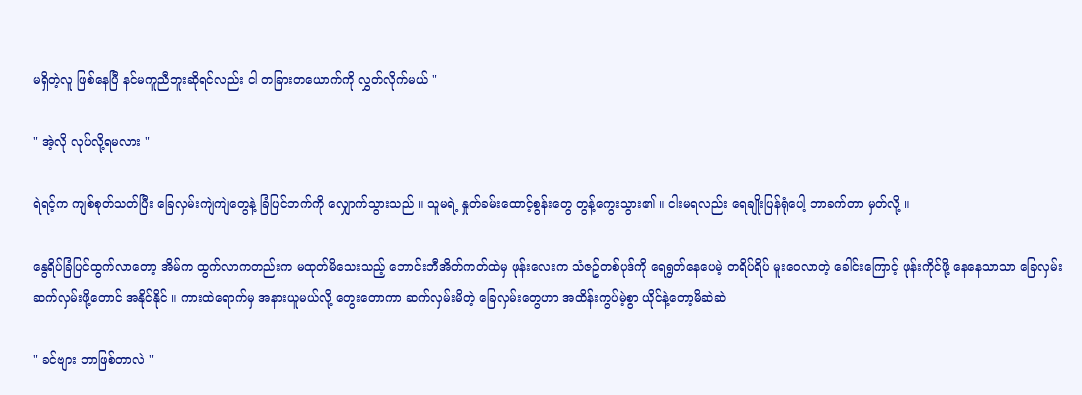မရှိတဲ့လူ ဖြစ်နေပြီ နင်မကူညီဘူးဆိုရင်လည်း ငါ တခြားတယောက်ကို လွှတ်လိုက်မယ် "

" အဲ့လို လုပ်လို့ရမလား "

ရဲရင့်က ကျစ်စုတ်သတ်ပြီး ခြေလှမ်းကျဲကျဲတွေနဲ့ ခြံပြင်ဘက်ကို လျှောက်သွားသည် ။ သူမရဲ့ နှုတ်ခမ်းထောင့်စွန်းတွေ တွန့်ကွေးသွား၏ ။ ငါးမရလည်း ရေချိုးပြန်ရုံပေါ့ ဘာခက်တာ မှတ်လို့ ။

နွေရိပ်ခြံပြင်ထွက်လာတော့ အိမ်က ထွက်လာကတည်းက မထုတ်မိသေးသည့် ဘောင်းဘီအိတ်ကတ်ထဲမှ ဖုန်းလေးက သံဇဥ်တစ်ပုဒ်ကို ရေရွတ်နေပေမဲ့ တရိပ်ရိပ် မူးဝေလာတဲ့ ခေါင်းကြောင့် ဖုန်းကိုင်ဖို့ နေနေသာသာ ခြေလှမ်း ဆက်လှမ်းဖို့တောင် အနိုင်နိုင် ။ ကားထဲရောက်မှ အနားယူမယ်လို့ တွေးတောကာ ဆက်လှမ်းမိတဲ့ ခြေလှမ်းတွေဟာ အထိန်းကွပ်မဲ့စွာ ယိုင်နဲ့တော့မိဆဲဆဲ

" ခင်ဗျား ဘာဖြစ်တာလဲ "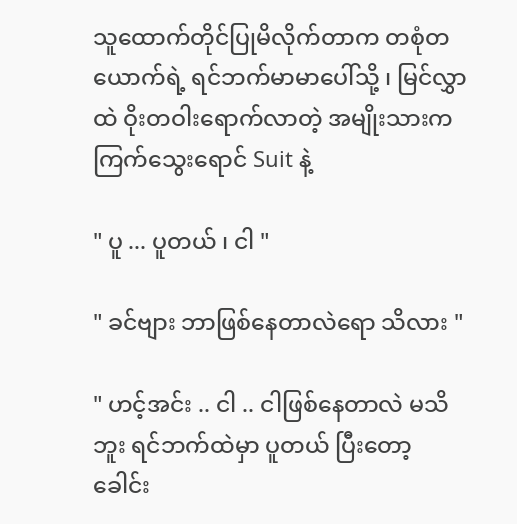သူထောက်တိုင်ပြုမိလိုက်တာက တစုံတယောက်ရဲ့ ရင်ဘက်မာမာပေါ်သို့ ၊ မြင်လွှာထဲ ဝိုးတဝါးရောက်လာတဲ့ အမျိုးသားက ကြက်သွေးရောင် Suit နဲ့

" ပူ ... ပူတယ် ၊ ငါ "

" ခင်ဗျား ဘာဖြစ်နေတာလဲရော သိလား "

" ဟင့်အင်း .. ငါ .. ငါဖြစ်နေတာလဲ မသိဘူး ရင်ဘက်ထဲမှာ ပူတယ် ပြီးတော့ ခေါင်း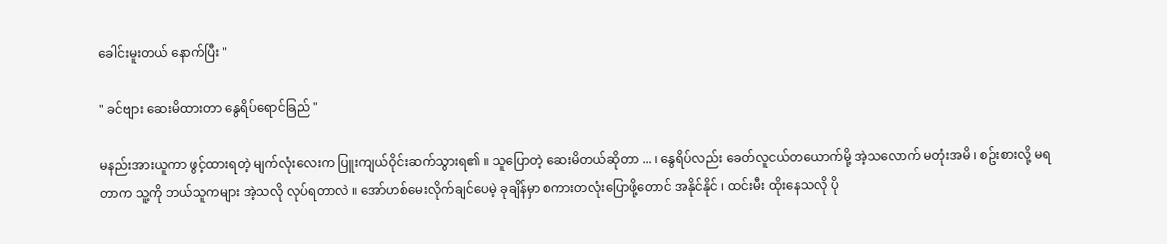ခေါင်းမူးတယ် နောက်ပြီး "

" ခင်ဗျား ဆေးမိထားတာ နွေရိပ်ရောင်ခြည် "

မနည်းအားယူကာ ဖွင့်ထားရတဲ့ မျက်လုံးလေးက ပြူးကျယ်ဝိုင်းဆက်သွားရ၏ ။ သူပြောတဲ့ ဆေးမိတယ်ဆိုတာ ... ၊ နွေရိပ်လည်း ခေတ်လူငယ်တယောက်မို့ အဲ့သလောက် မတုံးအမိ ၊ စဥ်းစားလို့ မရတာက သူ့ကို ဘယ်သူကများ အဲ့သလို လုပ်ရတာလဲ ။ အော်ဟစ်မေးလိုက်ချင်ပေမဲ့ ခုချိန်မှာ စကားတလုံးပြောဖို့တောင် အနိုင်နိုင် ၊ ထင်းမီး ထိုးနေသလို ပို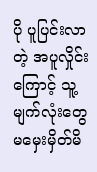ပို ပူပြင်းလာတဲ့ အပူလှိုင်းကြောင့် သူ့မျက်လုံးတွေ မမှေးမှိတ်မိ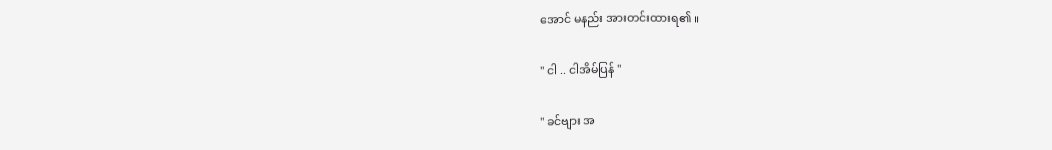အောင် မနည်း အားတင်းထားရ၏ ။

" ငါ .. ငါအိမ်ပြန် "

" ခင်ဗျား အ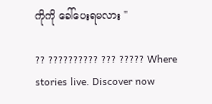ကိုကို ခေါ်ပေးရမလား "

?? ?????????? ??? ????? Where stories live. Discover now